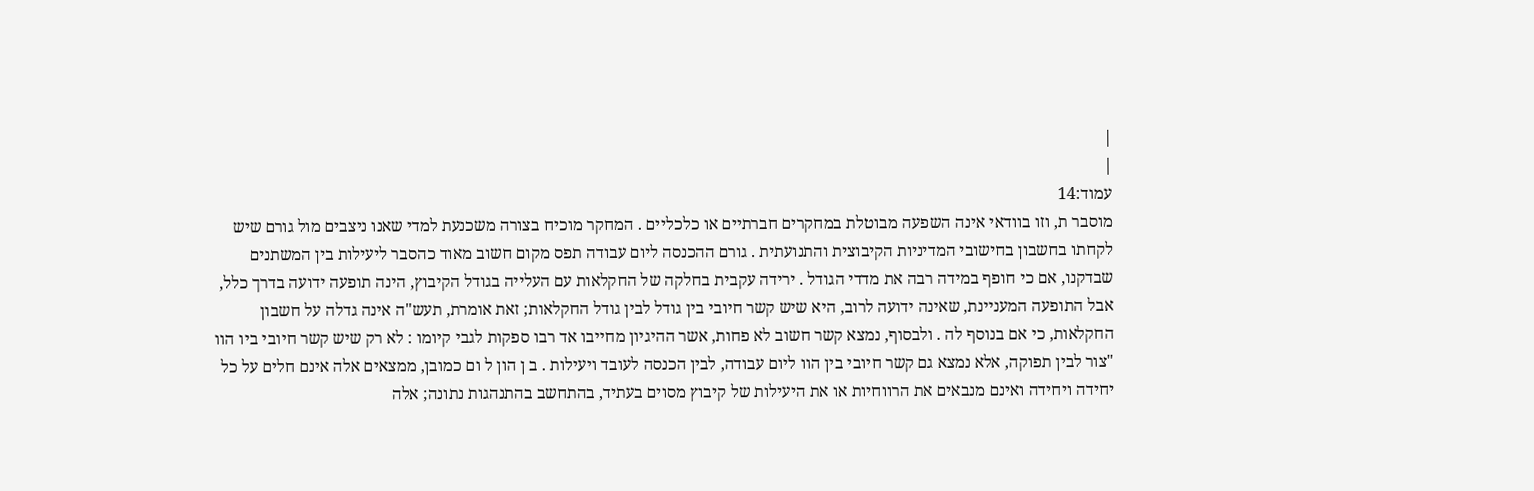|
|
עמוד:14
מוסבר ת, וזו בוודאי אינה השפעה מבוטלת במחקרים חברתיים או כלכליים . המחקר מוכיח בצורה משכנעת למדי שאנו ניצבים מול גורם שיש לקחתו בחשבון בחישובי המדיניות הקיבוצית והתנועתית . גורם ההכנסה ליום עבודה תפס מקום חשוב מאוד כהסבר ליעילות בין המשתנים שבדקנו, אם כי חופף במידה רבה את מדדי הגודל . ירידה עקבית בחלקה של החקלאות עם העלייה בגודל הקיבוץ, הינה תופעה ידועה בדרך כלל, אבל התופעה המעניינת, שאינה ידועה לרוב, היא שיש קשר חיובי בין גודל לבין גודל החקלאות; זאת אומרת, תעש"ה אינה גדלה על חשבון החקלאות, כי אם בנוסף לה . ולבסוף, נמצא קשר חשוב לא פחות, אשר ההיגיון מחייבו אד רבו ספקות לגבי קיומו : לא רק שיש קשר חיובי ביו הוו "צור לבין תפוקה, אלא נמצא גם קשר חיובי בין הוו ליום עבודה, לבין הכנסה לעובד ויעילות . ב ן הון ל ום כמובן, ממצאים אלה אינם חלים על כל יחידה ויחידה ואינם מנבאים את הרווחיות או את היעילות של קיבוץ מסוים בעתיד, בהתחשב בהתנהגות נתונה; אלה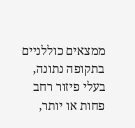ממצאים כוללניים בתקופה נתונה, בעלי פיזור רחב פחות או יותר,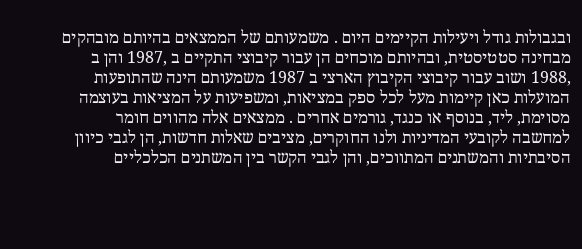ובגבולות גודל ויעילות הקיימים היום . משמעותם של הממצאים בהיותם מובהקים מבחינה סטטיסטית, ובהיותם מוכחים הן עבור קיבוצי התקיים ב ,1987 והן ב ,1988 ושוב עבור קיבוצי הקיבוץ הארצי ב 1987 משמעותם הינה שהתופעות המועלות כאן קיימות מעל לכל ספק במציאות, ומשפיעות על המציאות בעוצמה מסוימת, ליד, בנוסף או כנגד, גורמים אחרים . ממצאים אלה מהווים חומר למחשבה לקובעי המדיניות ולנו החוקרים, מציבים שאלות חדשות, הן לגבי כיוון הסיבתיות והמשתנים המתווכים, והן לגבי הקשר בין המשתנים הכלכליים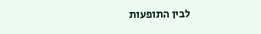לבין התופעות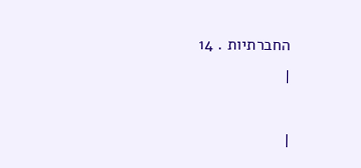החברתיות . 14
|

|